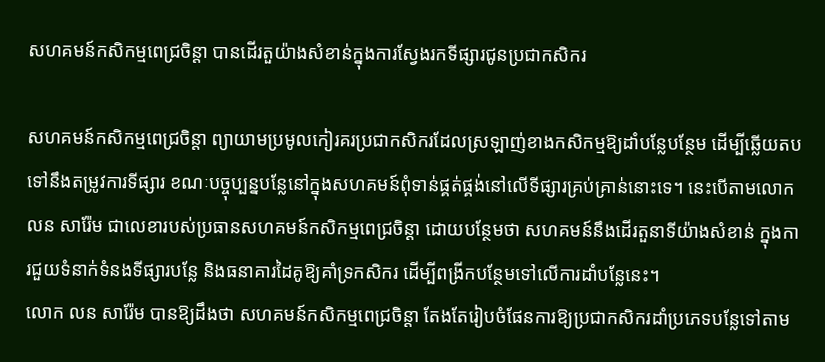សហគមន៍កសិកម្មពេជ្រចិន្ដា បានដើរតួយ៉ាងសំខាន់ក្នុងការស្វែងរកទីផ្សារជូនប្រជាកសិករ

សហគមន៍កសិកម្មពេជ្រចិន្ដា ព្យាយាមប្រមូលកៀរគរប្រជាកសិករដែលស្រឡាញ់ខាងកសិកម្មឱ្យដាំបន្លែបន្ថែម ដើម្បីឆ្លើយតបទៅនឹងតម្រូវការទីផ្សារ ខណៈបច្ចុប្បន្នបន្លែនៅក្នុងសហគមន៍ពុំទាន់ផ្គត់ផ្គង់នៅលើទីផ្សារគ្រប់គ្រាន់នោះទេ។ នេះបើតាមលោក លន សារ៉ែម ជាលេខារបស់ប្រធានសហគមន៍កសិកម្មពេជ្រចិន្ដា ដោយបន្ថែមថា សហគមន៍នឹងដើរតួនាទីយ៉ាងសំខាន់ ក្នុងការជួយទំនាក់ទំនងទីផ្សារបន្លែ និងធនាគារដៃគូឱ្យគាំទ្រកសិករ ដើម្បីពង្រីកបន្ថែមទៅលើការដាំបន្លែនេះ។
លោក លន សារ៉ែម បានឱ្យដឹងថា សហគមន៍កសិកម្មពេជ្រចិន្ដា តែងតែរៀបចំផែនការឱ្យប្រជាកសិករដាំប្រភេទបន្លែទៅតាម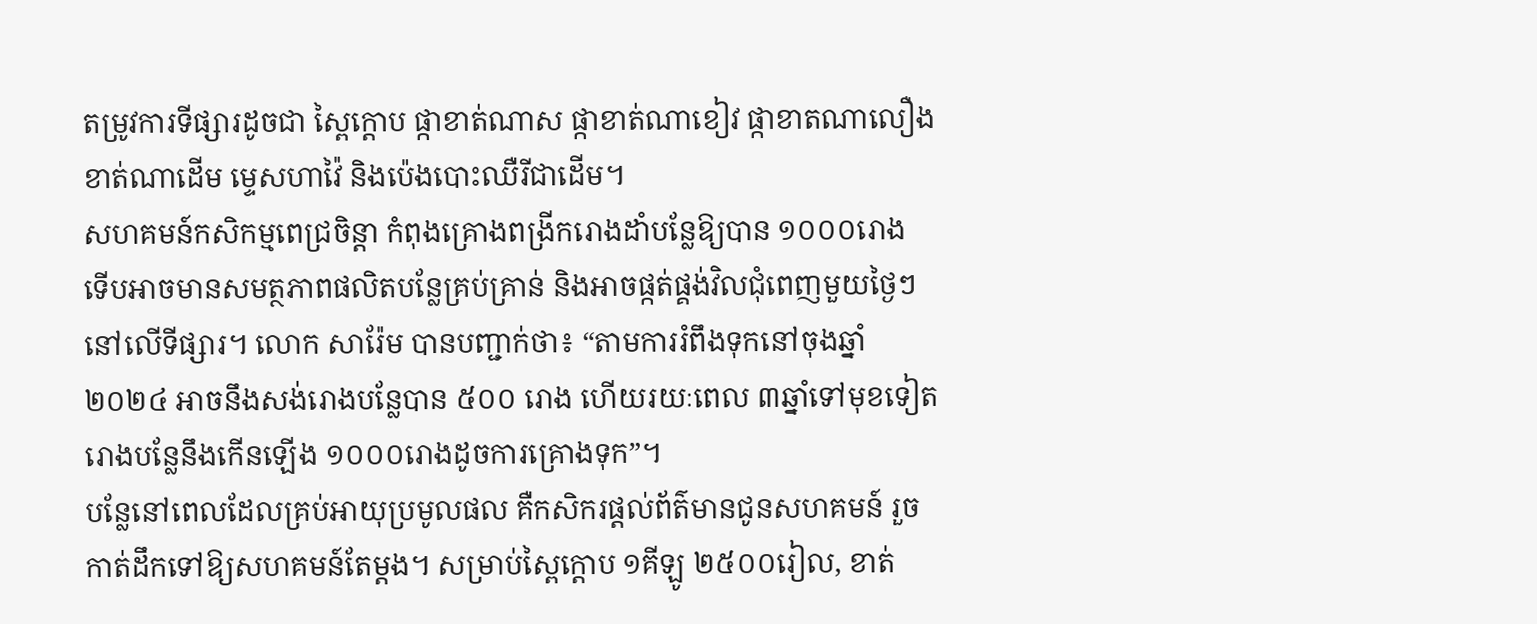តម្រូវការទីផ្សារដូចជា ស្ពៃក្ដោប ផ្កាខាត់ណាស ផ្កាខាត់ណាខៀវ ផ្កាខាតណាលឿង ខាត់ណាដើម ម្ទេសហាវ៉ៃ និងប៉េងបោះឈឺរីជាដើម។
សហគមន៍កសិកម្មពេជ្រចិន្ដា កំពុងគ្រោងពង្រីករោងដាំបន្លែឱ្យបាន ១០០០រោង ទើបអាចមានសមត្ថភាពផលិតបន្លែគ្រប់គ្រាន់ និងអាចផ្កត់ផ្គង់វិលជុំពេញមួយថ្ងៃៗនៅលើទីផ្សារ។ លោក សារ៉ែម បានបញ្ជាក់ថា៖ “តាមការរំពឹងទុកនៅចុងឆ្នាំ២០២៤ អាចនឹងសង់រោងបន្លែបាន ៥០០ រោង ហើយរយៈពេល ៣ឆ្នាំទៅមុខទៀត រោងបន្លែនឹងកើនឡើង ១០០០រោងដូចការគ្រោងទុក”។
បន្លែនៅពេលដែលគ្រប់អាយុប្រមូលផល គឺកសិករផ្ដល់ព័ត៌មានជូនសហគមន៍ រួចកាត់ដឹកទៅឱ្យសហគមន៍តែម្ដង។ សម្រាប់ស្ពៃក្ដោប ១គីឡូ ២៥០០រៀល, ខាត់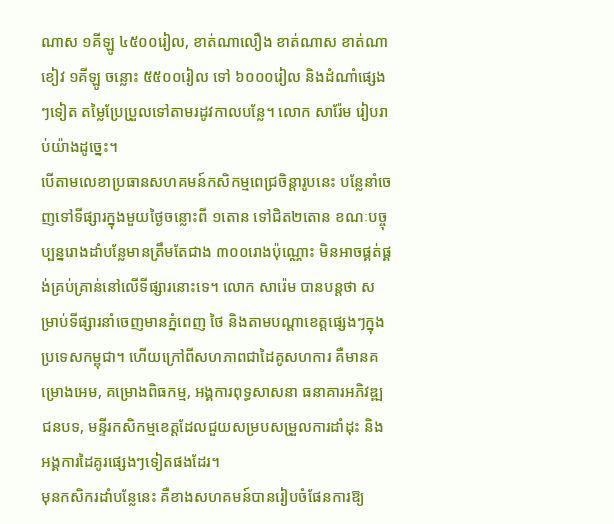ណាស ១គីឡូ ៤៥០០រៀល, ខាត់ណាលឿង ខាត់ណាស ខាត់ណាខៀវ ១គីឡូ ចន្លោះ ៥៥០០រៀល ទៅ ៦០០០រៀល និងដំណាំផ្សេងៗទៀត តម្លៃប្រែប្រួលទៅតាមរដូវកាលបន្លែ។ លោក សារ៉ែម រៀបរាប់យ៉ាងដូច្នេះ។
បើតាមលេខាប្រធានសហគមន៍កសិកម្មពេជ្រចិន្ដារូបនេះ បន្លែនាំចេញទៅទីផ្សារក្នុងមួយថ្ងៃចន្លោះពី ១តោន ទៅជិត២តោន ខណៈបច្ចុប្បន្នរោងដាំបន្លែមានត្រឹមតែជាង ៣០០រោងប៉ុណ្ណោះ មិនអាចផ្គត់ផ្គង់គ្រប់គ្រាន់នៅលើទីផ្សារនោះទេ។ លោក សារ៉េម បានបន្តថា សម្រាប់ទីផ្សារនាំចេញមានភ្នំពេញ ថៃ និងតាមបណ្ដាខេត្តផ្សេងៗក្នុងប្រទេសកម្ពុជា។ ហើយក្រៅពីសហភាពជាដៃគូសហការ គឺមានគម្រោងអេម, គម្រោងពិធកម្ម, អង្គការពុទ្ធសាសនា ធនាគារអភិវឌ្ឍជនបទ, មន្ទីរកសិកម្មខេត្តដែលជួយសម្របសម្រួលការដាំដុះ និងអង្គការដៃគូរផ្សេងៗទៀតផងដែរ។
មុនកសិករដាំបន្លែនេះ គឺខាងសហគមន៍បានរៀបចំផែនការឱ្យ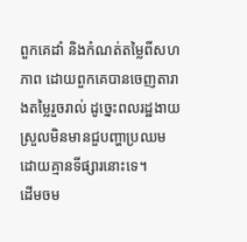ពួកគេដាំ និងកំណត់តម្លៃពីសហភាព ដោយពួកគេបានចេញតារាងតម្លៃរួចរាល់ ដូច្នេះពលរដ្ឋងាយស្រួលមិនមានជួបញ្ហាប្រឈមដោយគ្មានទីផ្សារនោះទេ។
ដើមចម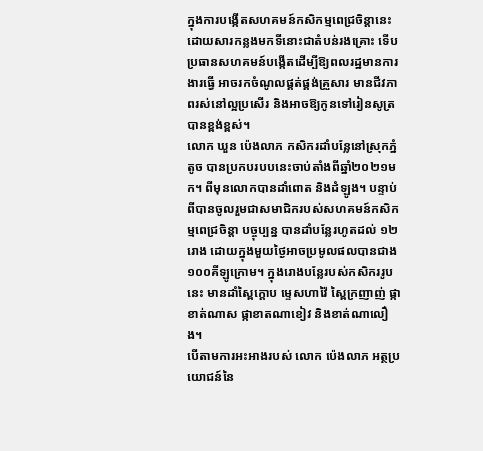ក្នុងការបង្កើតសហគមន៍កសិកម្មពេជ្រចិន្ដានេះ ដោយសារកន្លងមកទីនោះជាតំបន់រងគ្រោះ ទើបប្រធានសហគមន៍បង្កើតដើម្បីឱ្យពលរដ្ឋមានការងារធ្វើ អាចរកចំណូលផ្គត់ផ្គង់គ្រួសារ មានជីវភាពរស់នៅល្អប្រសើរ និងអាចឱ្យកូនទៅរៀនសូត្របានខ្ពង់ខ្ពស់។
លោក ឃួន ប៉េងលាភ កសិករដាំបន្លែនៅស្រុកភ្នំតូច បានប្រកបរបបនេះចាប់តាំងពីឆ្នាំ២០២១មក។ ពីមុនលោកបានដាំពោត និងដំឡូង។ បន្ទាប់ពីបានចូលរួមជាសមាជិករបស់សហគមន៍កសិកម្មពេជ្រចិន្ដា បច្ចុប្បន្ន បានដាំបន្លែរហូតដល់ ១២រោង ដោយក្នុងមួយថ្ងៃអាចប្រមូលផលបានជាង ១០០គីឡូក្រោម។ ក្នុងរោងបន្លែរបស់កសិកររូបនេះ មានដាំស្ពៃក្ដោប ម្ទេសហាវ៉ៃ ស្ពៃក្រញាញ់ ផ្កាខាត់ណាស ផ្កាខាតណាខៀវ និងខាត់ណាលឿង។
បើតាមការអះអាងរបស់ លោក ប៉េងលាភ អត្ថប្រយោជន៍នៃ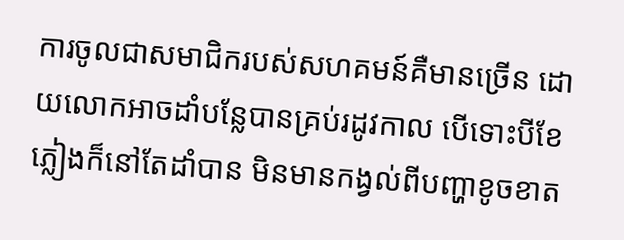ការចូលជាសមាជិករបស់សហគមន៍គឺមានច្រើន ដោយលោកអាចដាំបន្លែបានគ្រប់រដូវកាល បើទោះបីខែភ្លៀងក៏នៅតែដាំបាន មិនមានកង្វល់ពីបញ្ហាខូចខាត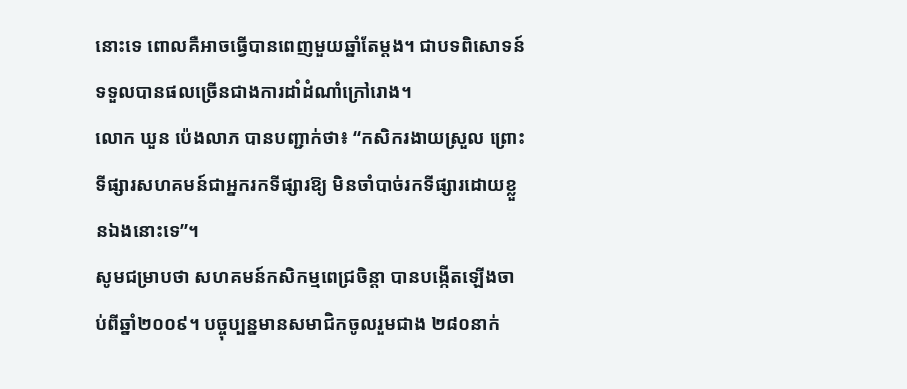នោះទេ ពោលគឺអាចធ្វើបានពេញមួយឆ្នាំតែម្ដង។ ជាបទពិសោទន៍ ទទួលបានផលច្រើនជាងការដាំដំណាំក្រៅរោង។
លោក ឃួន ប៉េងលាភ បានបញ្ជាក់ថា៖ “កសិករងាយស្រួល ព្រោះទីផ្សារសហគមន៍ជាអ្នករកទីផ្សារឱ្យ មិនចាំបាច់រកទីផ្សារដោយខ្លួនឯងនោះទេ”។
សូមជម្រាបថា សហគមន៍កសិកម្មពេជ្រចិន្ដា បានបង្កើតឡើងចាប់ពីឆ្នាំ២០០៩។ បច្ចុប្បន្នមានសមាជិកចូលរួមជាង ២៨០នាក់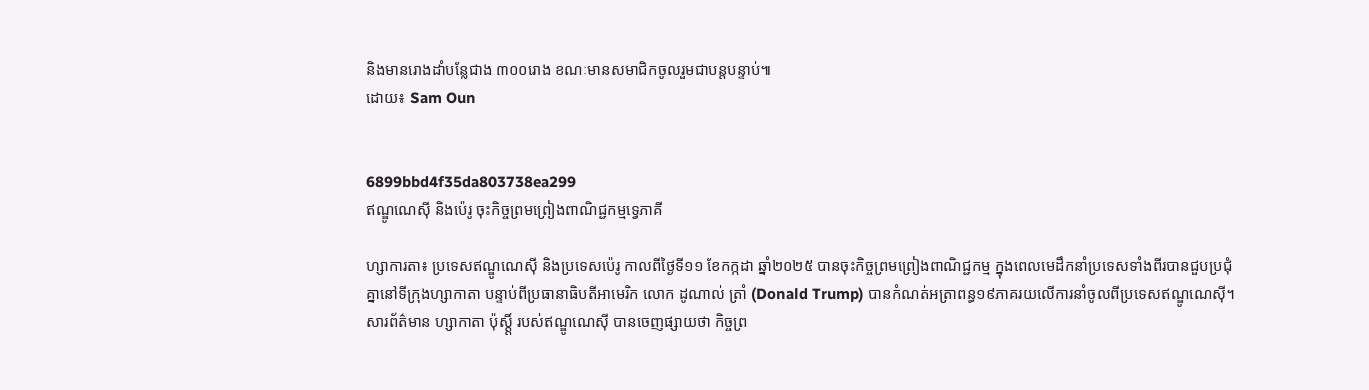និងមានរោងដាំបន្លែជាង ៣០០រោង ខណៈមានសមាជិកចូលរួមជាបន្តបន្ទាប់៕
ដោយ៖ Sam Oun


6899bbd4f35da803738ea299
ឥណ្ឌូណេស៊ី និងប៉េរូ ចុះកិច្ចព្រមព្រៀងពាណិជ្ជកម្មទ្វេភាគី

ហ្សាការតា៖ ប្រទេសឥណ្ឌូណេស៊ី និងប្រទេសប៉េរូ កាលពីថ្ងៃទី១១ ខែកក្កដា ឆ្នាំ២០២៥ បានចុះកិច្ចព្រមព្រៀងពាណិជ្ជកម្ម ក្នុងពេលមេដឹកនាំប្រទេសទាំងពីរបានជួបប្រជុំគ្នានៅទីក្រុងហ្សាកាតា បន្ទាប់ពីប្រធានាធិបតីអាមេរិក លោក ដូណាល់ ត្រាំ (Donald Trump) បានកំណត់អត្រាពន្ធ១៩ភាគរយលើការនាំចូលពីប្រទេសឥណ្ឌូណេស៊ី។ សារព័ត៌មាន ហ្សាកាតា ប៉ុស្ត្តិ៍ របស់ឥណ្ឌូណេស៊ី បានចេញផ្សាយថា កិច្ចព្រ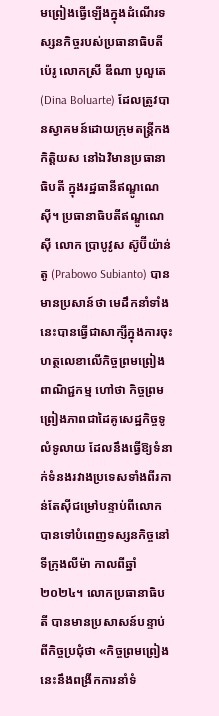មព្រៀងធ្វើឡើងក្នុងដំណើរទស្សនកិច្ចរបស់ប្រធានាធិបតីប៉េរូ លោកស្រី ឌីណា បូលួតេ (Dina Boluarte) ដែលត្រូវបានស្វាគមន៍ដោយក្រុមតន្រ្តីកងកិត្តិយស នៅឯវិមានប្រធានាធិបតី ក្នុងរដ្ឋធានីឥណ្ឌូណេស៊ី។ ប្រធានាធិបតីឥណ្ឌូណេស៊ី លោក ប្រាបូវូស ស៊ូប៊ីយ៉ាន់តូ (Prabowo Subianto) បានមានប្រសាន៍ថា មេដឹកនាំទាំងនេះបានធ្វើជាសាក្សីក្នុងការចុះហត្ថលេខាលើកិច្ចព្រមព្រៀងពាណិជ្ជកម្ម ហៅថា កិច្ចព្រមព្រៀងភាពជាដៃគូសេដ្ឋកិច្ចទូលំទូលាយ ដែលនឹងធ្វើឱ្យទំនាក់ទំនងរវាងប្រទេសទាំងពីរកាន់តែស៊ីជម្រៅបន្ទាប់ពីលោកបានទៅបំពេញទស្សនកិច្ចនៅទីក្រុងលីម៉ា កាលពីឆ្នាំ២០២៤។ លោកប្រធានាធិបតី បានមានប្រសាសន៍បន្ទាប់ពីកិច្ចប្រជុំថា «កិច្ចព្រមព្រៀងនេះនឹងពង្រីកការនាំទំ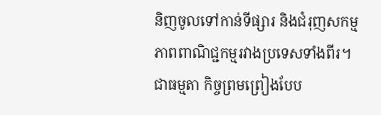និញចូលទៅកាន់ទីផ្សារ និងជំរុញសកម្មភាពពាណិជ្ជកម្មរវាងប្រទេសទាំងពីរ។  ជាធម្មតា កិច្ចព្រមព្រៀងបែប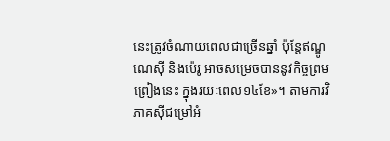នេះត្រូវចំណាយពេលជាច្រើនឆ្នាំ ប៉ុន្តែឥណ្ឌូណេស៊ី និងប៉េរូ អាចសម្រេចបាននូវកិច្ចព្រមព្រៀងនេះ ក្នុងរយៈពេល១៤ខែ»។ តាមការវិភាគស៊ីជម្រៅអំ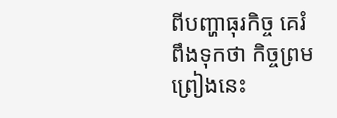ពីបញ្ហាធុរកិច្ច គេរំពឹងទុកថា កិច្ចព្រមព្រៀងនេះ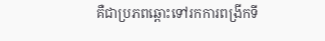គឺជាប្រភពឆ្ពោះទៅរកការពង្រីកទី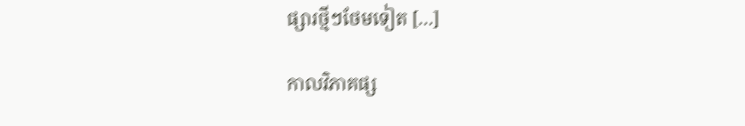ផ្សារថ្មីៗថែមទៀត […]

កាលវិភាគផ្ស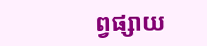ព្វផ្សាយ